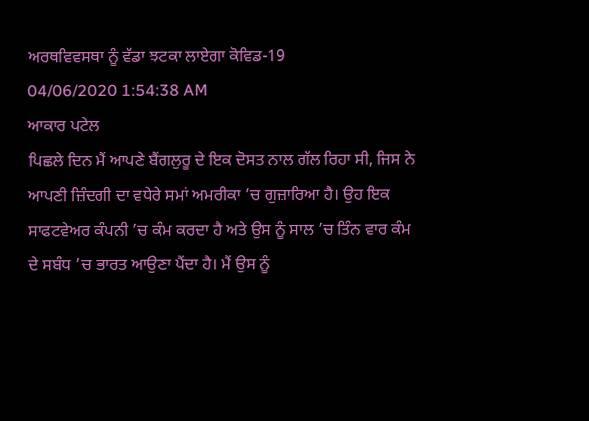ਅਰਥਵਿਵਸਥਾ ਨੂੰ ਵੱਡਾ ਝਟਕਾ ਲਾਏਗਾ ਕੋਵਿਡ-19
04/06/2020 1:54:38 AM
ਆਕਾਰ ਪਟੇਲ
ਪਿਛਲੇ ਦਿਨ ਮੈਂ ਆਪਣੇ ਬੈਂਗਲੁਰੂ ਦੇ ਇਕ ਦੋਸਤ ਨਾਲ ਗੱਲ ਰਿਹਾ ਸੀ, ਜਿਸ ਨੇ ਆਪਣੀ ਜ਼ਿੰਦਗੀ ਦਾ ਵਧੇਰੇ ਸਮਾਂ ਅਮਰੀਕਾ ’ਚ ਗੁਜ਼ਾਰਿਆ ਹੈ। ਉਹ ਇਕ ਸਾਫਟਵੇਅਰ ਕੰਪਨੀ ’ਚ ਕੰਮ ਕਰਦਾ ਹੈ ਅਤੇ ਉਸ ਨੂੰ ਸਾਲ ’ਚ ਤਿੰਨ ਵਾਰ ਕੰਮ ਦੇ ਸਬੰਧ ’ਚ ਭਾਰਤ ਆਉਣਾ ਪੈਂਦਾ ਹੈ। ਮੈਂ ਉਸ ਨੂੰ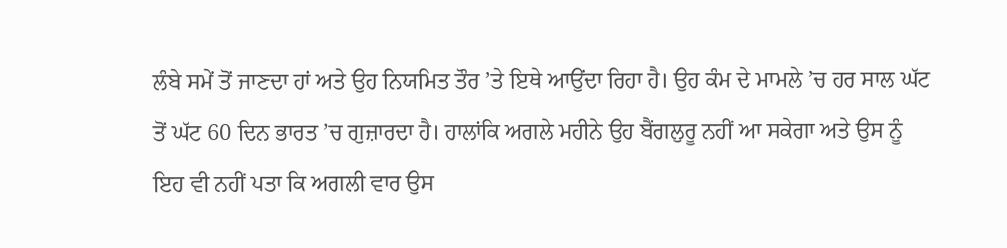ਲੰਬੇ ਸਮੇਂ ਤੋਂ ਜਾਣਦਾ ਹਾਂ ਅਤੇ ਉਹ ਨਿਯਮਿਤ ਤੌਰ ’ਤੇ ਇਥੇ ਆਉਂਦਾ ਰਿਹਾ ਹੈ। ਉਹ ਕੰਮ ਦੇ ਮਾਮਲੇ ’ਚ ਹਰ ਸਾਲ ਘੱਟ ਤੋਂ ਘੱਟ 60 ਦਿਨ ਭਾਰਤ ’ਚ ਗੁਜ਼ਾਰਦਾ ਹੈ। ਹਾਲਾਂਕਿ ਅਗਲੇ ਮਹੀਨੇ ਉਹ ਬੈਂਗਲੁਰੂ ਨਹੀਂ ਆ ਸਕੇਗਾ ਅਤੇ ਉਸ ਨੂੰ ਇਹ ਵੀ ਨਹੀਂ ਪਤਾ ਕਿ ਅਗਲੀ ਵਾਰ ਉਸ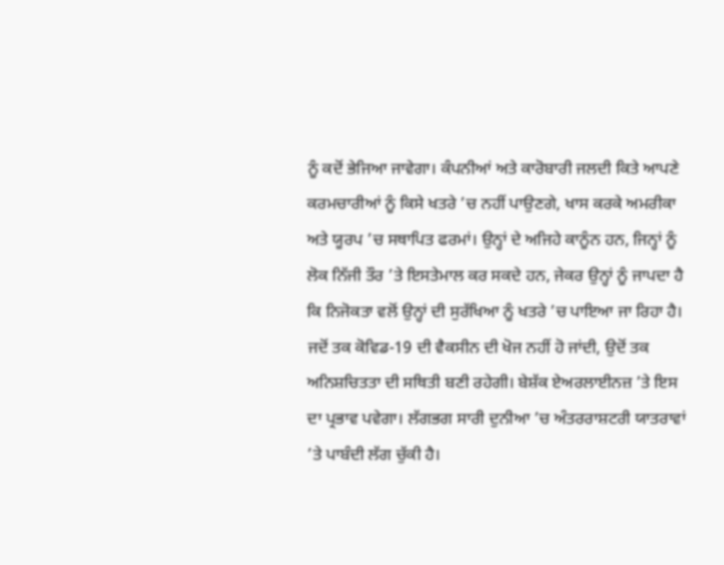ਨੂੰ ਕਦੋਂ ਭੇਜਿਆ ਜਾਵੇਗਾ। ਕੰਪਨੀਆਂ ਅਤੇ ਕਾਰੋਬਾਰੀ ਜਲਦੀ ਕਿਤੇ ਆਪਣੇ ਕਰਮਚਾਰੀਆਂ ਨੂੰ ਕਿਸੇ ਖਤਰੇ ’ਚ ਨਹੀਂ ਪਾਉਣਗੇ, ਖਾਸ ਕਰਕੇ ਅਮਰੀਕਾ ਅਤੇ ਯੂਰਪ ’ਚ ਸਥਾਪਿਤ ਫਰਮਾਂ। ਉਨ੍ਹਾਂ ਦੇ ਅਜਿਹੇ ਕਾਨੂੰਨ ਹਨ, ਜਿਨ੍ਹਾਂ ਨੂੰ ਲੋਕ ਨਿੱਜੀ ਤੌਰ ’ਤੇ ਇਸਤੇਮਾਲ ਕਰ ਸਕਦੇ ਹਨ, ਜੇਕਰ ਉਨ੍ਹਾਂ ਨੂੰ ਜਾਪਦਾ ਹੈ ਕਿ ਨਿਜੋਕਤਾ ਵਲੋਂ ਉਨ੍ਹਾਂ ਦੀ ਸੁਰੱਖਿਆ ਨੂੰ ਖਤਰੇ ’ਚ ਪਾਇਆ ਜਾ ਰਿਹਾ ਹੈ। ਜਦੋਂ ਤਕ ਕੋਵਿਡ-19 ਦੀ ਵੈਕਸੀਨ ਦੀ ਖੋਜ ਨਹੀਂ ਹੋ ਜਾਂਦੀ, ਉਦੋਂ ਤਕ ਅਨਿਸ਼ਚਿਤਤਾ ਦੀ ਸਥਿਤੀ ਬਣੀ ਰਹੇਗੀ। ਬੇਸ਼ੱਕ ਏਅਰਲਾਈਨਜ਼ ’ਤੇ ਇਸ ਦਾ ਪ੍ਰਭਾਵ ਪਵੇਗਾ। ਲੱਗਭਗ ਸਾਰੀ ਦੁਨੀਆ ’ਚ ਅੰਤਰਰਾਸ਼ਟਰੀ ਯਾਤਰਾਵਾਂ ’ਤੇ ਪਾਬੰਦੀ ਲੱਗ ਚੁੱਕੀ ਹੈ।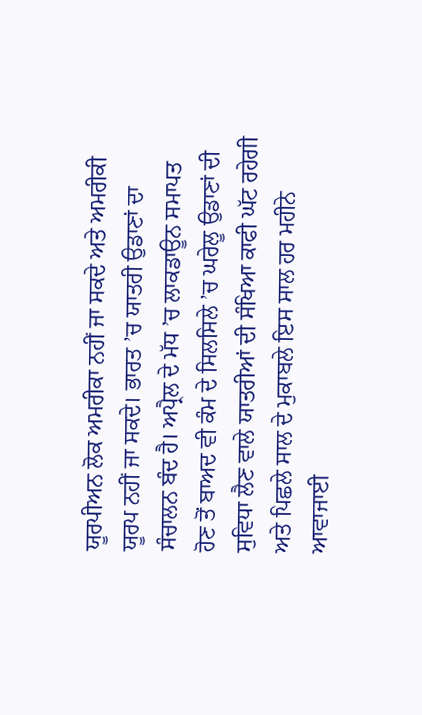ਯੂਰਪੀਅਨ ਲੋਕ ਅਮਰੀਕਾ ਨਹੀਂ ਜਾ ਸਕਦੇ ਅਤੇ ਅਮਰੀਕੀ ਯੂਰਪ ਨਹੀਂ ਜਾ ਸਕਦੇ। ਭਾਰਤ ’ਚ ਯਾਤਰੀ ਉਡਾਣਾਂ ਦਾ ਸੰਚਾਲਨ ਬੰਦ ਹੈ। ਅਪ੍ਰੈਲ ਦੇ ਮੱਧ ’ਚ ਲਾਕਡਾਊਨ ਸਮਾਪਤ ਹੋਣ ਤੋਂ ਬਾਅਦ ਵੀ ਕੰਮ ਦੇ ਸਿਲਸਿਲੇ ’ਚ ਘਰੇਲੂ ਉਡਾਣਾਂ ਦੀ ਸੁਵਿਧਾ ਲੈਣ ਵਾਲੇ ਯਾਤਰੀਆਂ ਦੀ ਸੰਖਿਆ ਕਾਫੀ ਘੱਟ ਰਹੇਗੀ ਅਤੇ ਪਿਛਲੇ ਸਾਲ ਦੇ ਮੁਕਾਬਲੇ ਇਸ ਸਾਲ ਹਰ ਮਹੀਨੇ ਆਵਾਜਾਈ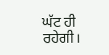ਘੱਟ ਹੀ ਰਹੇਗੀ।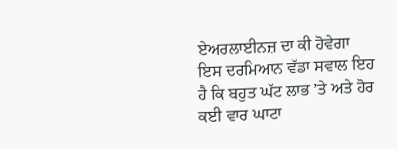ਏਅਰਲਾਈਨਜ਼ ਦਾ ਕੀ ਹੋਵੇਗਾ
ਇਸ ਦਰਮਿਆਨ ਵੱਡਾ ਸਵਾਲ ਇਹ ਹੈ ਕਿ ਬਹੁਤ ਘੱਟ ਲਾਭ ’ਤੇ ਅਤੇ ਹੋਰ ਕਈ ਵਾਰ ਘਾਟਾ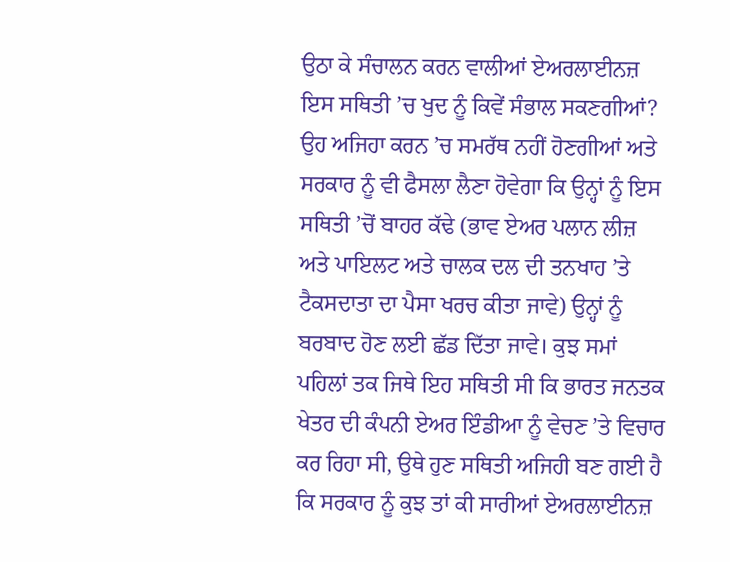ਉਠਾ ਕੇ ਸੰਚਾਲਨ ਕਰਨ ਵਾਲੀਆਂ ਏਅਰਲਾਈਨਜ਼ ਇਸ ਸਥਿਤੀ ’ਚ ਖੁਦ ਨੂੰ ਕਿਵੇਂ ਸੰਭਾਲ ਸਕਣਗੀਆਂ? ਉਹ ਅਜਿਹਾ ਕਰਨ ’ਚ ਸਮਰੱਥ ਨਹੀਂ ਹੋਣਗੀਆਂ ਅਤੇ ਸਰਕਾਰ ਨੂੰ ਵੀ ਫੈਸਲਾ ਲੈਣਾ ਹੋਵੇਗਾ ਕਿ ਉਨ੍ਹਾਂ ਨੂੰ ਇਸ ਸਥਿਤੀ ’ਚੋਂ ਬਾਹਰ ਕੱਢੇ (ਭਾਵ ਏਅਰ ਪਲਾਨ ਲੀਜ਼ ਅਤੇ ਪਾਇਲਟ ਅਤੇ ਚਾਲਕ ਦਲ ਦੀ ਤਨਖਾਹ ’ਤੇ ਟੈਕਸਦਾਤਾ ਦਾ ਪੈਸਾ ਖਰਚ ਕੀਤਾ ਜਾਵੇ) ਉਨ੍ਹਾਂ ਨੂੰ ਬਰਬਾਦ ਹੋਣ ਲਈ ਛੱਡ ਦਿੱਤਾ ਜਾਵੇ। ਕੁਝ ਸਮਾਂ ਪਹਿਲਾਂ ਤਕ ਜਿਥੇ ਇਹ ਸਥਿਤੀ ਸੀ ਕਿ ਭਾਰਤ ਜਨਤਕ ਖੇਤਰ ਦੀ ਕੰਪਨੀ ਏਅਰ ਇੰਡੀਆ ਨੂੰ ਵੇਚਣ ’ਤੇ ਵਿਚਾਰ ਕਰ ਰਿਹਾ ਸੀ, ਉਥੇ ਹੁਣ ਸਥਿਤੀ ਅਜਿਹੀ ਬਣ ਗਈ ਹੈ ਕਿ ਸਰਕਾਰ ਨੂੰ ਕੁਝ ਤਾਂ ਕੀ ਸਾਰੀਆਂ ਏਅਰਲਾਈਨਜ਼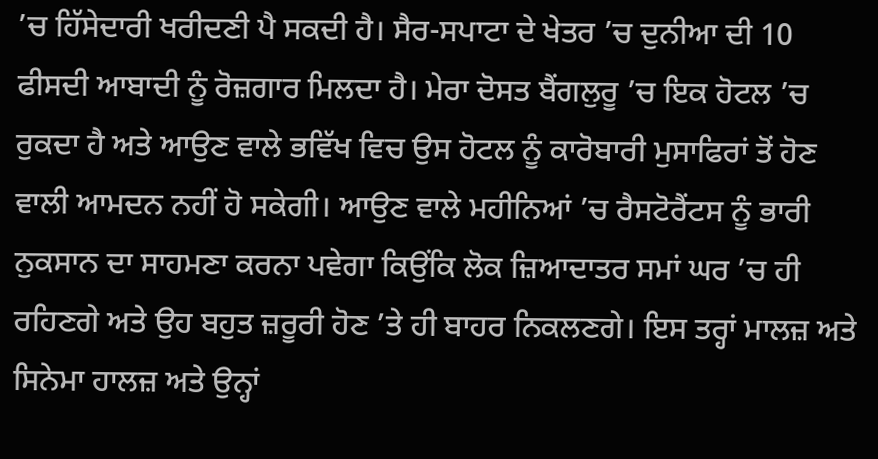’ਚ ਹਿੱਸੇਦਾਰੀ ਖਰੀਦਣੀ ਪੈ ਸਕਦੀ ਹੈ। ਸੈਰ-ਸਪਾਟਾ ਦੇ ਖੇਤਰ ’ਚ ਦੁਨੀਆ ਦੀ 10 ਫੀਸਦੀ ਆਬਾਦੀ ਨੂੰ ਰੋਜ਼ਗਾਰ ਮਿਲਦਾ ਹੈ। ਮੇਰਾ ਦੋਸਤ ਬੈਂਗਲੁਰੂ ’ਚ ਇਕ ਹੋਟਲ ’ਚ ਰੁਕਦਾ ਹੈ ਅਤੇ ਆਉਣ ਵਾਲੇ ਭਵਿੱਖ ਵਿਚ ਉਸ ਹੋਟਲ ਨੂੰ ਕਾਰੋਬਾਰੀ ਮੁਸਾਫਿਰਾਂ ਤੋਂ ਹੋਣ ਵਾਲੀ ਆਮਦਨ ਨਹੀਂ ਹੋ ਸਕੇਗੀ। ਆਉਣ ਵਾਲੇ ਮਹੀਨਿਆਂ ’ਚ ਰੈਸਟੋਰੈਂਟਸ ਨੂੰ ਭਾਰੀ ਨੁਕਸਾਨ ਦਾ ਸਾਹਮਣਾ ਕਰਨਾ ਪਵੇਗਾ ਕਿਉਂਕਿ ਲੋਕ ਜ਼ਿਆਦਾਤਰ ਸਮਾਂ ਘਰ ’ਚ ਹੀ ਰਹਿਣਗੇ ਅਤੇ ਉਹ ਬਹੁਤ ਜ਼ਰੂਰੀ ਹੋਣ ’ਤੇ ਹੀ ਬਾਹਰ ਨਿਕਲਣਗੇ। ਇਸ ਤਰ੍ਹਾਂ ਮਾਲਜ਼ ਅਤੇ ਸਿਨੇਮਾ ਹਾਲਜ਼ ਅਤੇ ਉਨ੍ਹਾਂ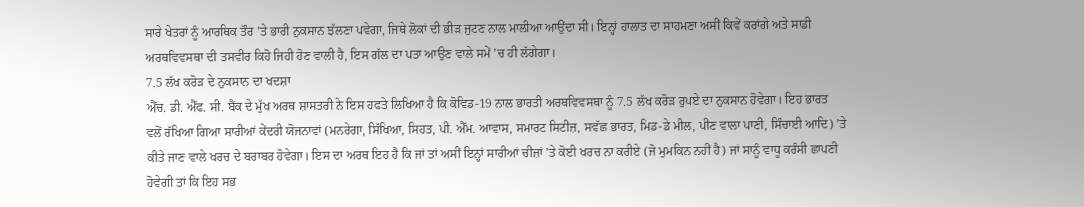ਸਾਰੇ ਖੇਤਰਾਂ ਨੂੰ ਆਰਥਿਕ ਤੌਰ ’ਤੇ ਭਾਰੀ ਨੁਕਸਾਨ ਝੱਲਣਾ ਪਵੇਗਾ, ਜਿਥੇ ਲੋਕਾਂ ਦੀ ਭੀੜ ਜੁਟਣ ਨਾਲ ਮਾਲੀਆ ਆਉਂਦਾ ਸੀ। ਇਨ੍ਹਾਂ ਹਾਲਾਤ ਦਾ ਸਾਹਮਣਾ ਅਸੀਂ ਕਿਵੇਂ ਕਰਾਂਗੇ ਅਤੇ ਸਾਡੀ ਅਰਥਵਿਵਸਥਾ ਦੀ ਤਸਵੀਰ ਕਿਹੋ ਜਿਹੀ ਹੋਣ ਵਾਲੀ ਹੈ, ਇਸ ਗੱਲ ਦਾ ਪਤਾ ਆਉਣ ਵਾਲੇ ਸਮੇਂ ’ਚ ਹੀ ਲੱਗੇਗਾ।
7.5 ਲੱਖ ਕਰੋੜ ਦੇ ਨੁਕਸਾਨ ਦਾ ਖਦਸ਼ਾ
ਐੱਚ. ਡੀ. ਐੱਫ. ਸੀ. ਬੈਂਕ ਦੇ ਮੁੱਖ ਅਰਥ ਸ਼ਾਸਤਰੀ ਨੇ ਇਸ ਹਫਤੇ ਲਿਖਿਆ ਹੈ ਕਿ ਕੋਵਿਡ-19 ਨਾਲ ਭਾਰਤੀ ਅਰਥਵਿਵਸਥਾ ਨੂੰ 7.5 ਲੱਖ ਕਰੋੜ ਰੁਪਏ ਦਾ ਨੁਕਸਾਨ ਹੋਵੇਗਾ। ਇਹ ਭਾਰਤ ਵਲੋਂ ਰੱਖਿਆ ਗਿਆ ਸਾਰੀਆਂ ਕੇਂਦਰੀ ਯੋਜਨਾਵਾਂ (ਮਨਰੇਗਾ, ਸਿੱਖਿਆ, ਸਿਹਤ, ਪੀ. ਐੱਮ. ਆਵਾਸ, ਸਮਾਰਟ ਸਿਟੀਜ਼, ਸਵੱਛ ਭਾਰਤ, ਮਿਡ-ਡੇ ਮੀਲ, ਪੀਣ ਵਾਲਾ ਪਾਣੀ, ਸਿੰਚਾਈ ਆਦਿ) ’ਤੇ ਕੀਤੇ ਜਾਣ ਵਾਲੇ ਖਰਚ ਦੇ ਬਰਾਬਰ ਹੋਵੇਗਾ। ਇਸ ਦਾ ਅਰਥ ਇਹ ਹੈ ਕਿ ਜਾਂ ਤਾਂ ਅਸੀਂ ਇਨ੍ਹਾਂ ਸਾਰੀਆਂ ਚੀਜ਼ਾਂ ’ਤੇ ਕੋਈ ਖਰਚ ਨਾ ਕਰੀਏ (ਜੋ ਮੁਮਕਿਨ ਨਹੀਂ ਹੈ) ਜਾਂ ਸਾਨੂੰ ਵਾਧੂ ਕਰੰਸੀ ਛਾਪਣੀ ਹੋਵੇਗੀ ਤਾਂ ਕਿ ਇਹ ਸਭ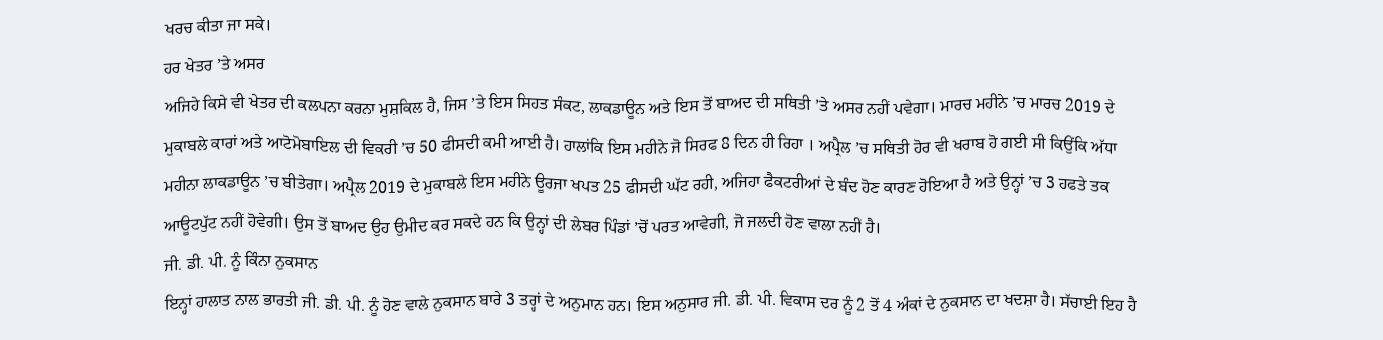ਖਰਚ ਕੀਤਾ ਜਾ ਸਕੇ।
ਹਰ ਖੇਤਰ ’ਤੇ ਅਸਰ
ਅਜਿਹੇ ਕਿਸੇ ਵੀ ਖੇਤਰ ਦੀ ਕਲਪਨਾ ਕਰਨਾ ਮੁਸ਼ਕਿਲ ਹੈ, ਜਿਸ ’ਤੇ ਇਸ ਸਿਹਤ ਸੰਕਟ, ਲਾਕਡਾਊਨ ਅਤੇ ਇਸ ਤੋਂ ਬਾਅਦ ਦੀ ਸਥਿਤੀ ’ਤੇ ਅਸਰ ਨਹੀਂ ਪਵੇਗਾ। ਮਾਰਚ ਮਹੀਨੇ ’ਚ ਮਾਰਚ 2019 ਦੇ ਮੁਕਾਬਲੇ ਕਾਰਾਂ ਅਤੇ ਆਟੋਮੋਬਾਇਲ ਦੀ ਵਿਕਰੀ ’ਚ 50 ਫੀਸਦੀ ਕਮੀ ਆਈ ਹੈ। ਹਾਲਾਂਕਿ ਇਸ ਮਹੀਨੇ ਜੋ ਸਿਰਫ 8 ਦਿਨ ਹੀ ਰਿਹਾ । ਅਪ੍ਰੈਲ ’ਚ ਸਥਿਤੀ ਹੋਰ ਵੀ ਖਰਾਬ ਹੋ ਗਈ ਸੀ ਕਿਉਂਕਿ ਅੱਧਾ ਮਹੀਨਾ ਲਾਕਡਾਊਨ ’ਚ ਬੀਤੇਗਾ। ਅਪ੍ਰੈਲ 2019 ਦੇ ਮੁਕਾਬਲੇ ਇਸ ਮਹੀਨੇ ਊਰਜਾ ਖਪਤ 25 ਫੀਸਦੀ ਘੱਟ ਰਹੀ, ਅਜਿਹਾ ਫੈਕਟਰੀਆਂ ਦੇ ਬੰਦ ਹੋਣ ਕਾਰਣ ਹੋਇਆ ਹੈ ਅਤੇ ਉਨ੍ਹਾਂ ’ਚ 3 ਹਫਤੇ ਤਕ ਆਊਟਪੁੱਟ ਨਹੀਂ ਹੋਵੇਗੀ। ਉਸ ਤੋਂ ਬਾਅਦ ਉਹ ਉਮੀਦ ਕਰ ਸਕਦੇ ਹਨ ਕਿ ਉਨ੍ਹਾਂ ਦੀ ਲੇਬਰ ਪਿੰਡਾਂ ’ਚੋਂ ਪਰਤ ਆਵੇਗੀ, ਜੋ ਜਲਦੀ ਹੋਣ ਵਾਲਾ ਨਹੀਂ ਹੈ।
ਜੀ. ਡੀ. ਪੀ. ਨੂੰ ਕਿੰਨਾ ਨੁਕਸਾਨ
ਇਨ੍ਹਾਂ ਹਾਲਾਤ ਨਾਲ ਭਾਰਤੀ ਜੀ. ਡੀ. ਪੀ. ਨੂੰ ਹੋਣ ਵਾਲੇ ਨੁਕਸਾਨ ਬਾਰੇ 3 ਤਰ੍ਹਾਂ ਦੇ ਅਨੁਮਾਨ ਹਨ। ਇਸ ਅਨੁਸਾਰ ਜੀ. ਡੀ. ਪੀ. ਵਿਕਾਸ ਦਰ ਨੂੰ 2 ਤੋਂ 4 ਅੰਕਾਂ ਦੇ ਨੁਕਸਾਨ ਦਾ ਖਦਸ਼ਾ ਹੈ। ਸੱਚਾਈ ਇਹ ਹੈ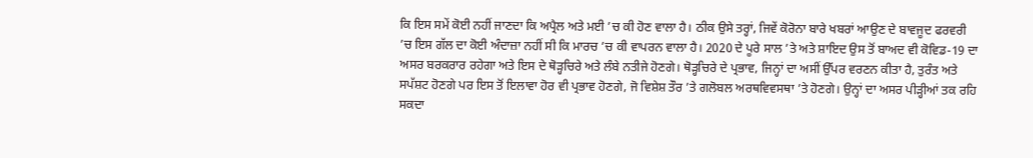ਕਿ ਇਸ ਸਮੇਂ ਕੋਈ ਨਹੀਂ ਜਾਣਦਾ ਕਿ ਅਪ੍ਰੈਲ ਅਤੇ ਮਈ ’ਚ ਕੀ ਹੋਣ ਵਾਲਾ ਹੈ। ਠੀਕ ਉਸੇ ਤਰ੍ਹਾਂ, ਜਿਵੇਂ ਕੋਰੋਨਾ ਬਾਰੇ ਖਬਰਾਂ ਆਉਣ ਦੇ ਬਾਵਜੂਦ ਫਰਵਰੀ ’ਚ ਇਸ ਗੱਲ ਦਾ ਕੋਈ ਅੰਦਾਜ਼ਾ ਨਹੀਂ ਸੀ ਕਿ ਮਾਰਚ ’ਚ ਕੀ ਵਾਪਰਨ ਵਾਲਾ ਹੈ। 2020 ਦੇ ਪੂਰੇ ਸਾਲ ’ਤੇ ਅਤੇ ਸ਼ਾਇਦ ਉਸ ਤੋਂ ਬਾਅਦ ਵੀ ਕੋਵਿਡ-19 ਦਾ ਅਸਰ ਬਰਕਰਾਰ ਰਹੇਗਾ ਅਤੇ ਇਸ ਦੇ ਥੋੜ੍ਹਚਿਰੇ ਅਤੇ ਲੰਬੇ ਨਤੀਜੇ ਹੋਣਗੇ। ਥੋੜ੍ਹਚਿਰੇ ਦੇ ਪ੍ਰਭਾਵ, ਜਿਨ੍ਹਾਂ ਦਾ ਅਸੀਂ ਉੱਪਰ ਵਰਣਨ ਕੀਤਾ ਹੈ, ਤੁਰੰਤ ਅਤੇ ਸਪੱਸ਼ਟ ਹੋਣਗੇ ਪਰ ਇਸ ਤੋਂ ਇਲਾਵਾ ਹੋਰ ਵੀ ਪ੍ਰਭਾਵ ਹੋਣਗੇ, ਜੋ ਵਿਸ਼ੇਸ਼ ਤੌਰ ’ਤੇ ਗਲੋਬਲ ਅਰਥਵਿਵਸਥਾ ’ਤੇ ਹੋਣਗੇ। ਉਨ੍ਹਾਂ ਦਾ ਅਸਰ ਪੀੜ੍ਹੀਆਂ ਤਕ ਰਹਿ ਸਕਦਾ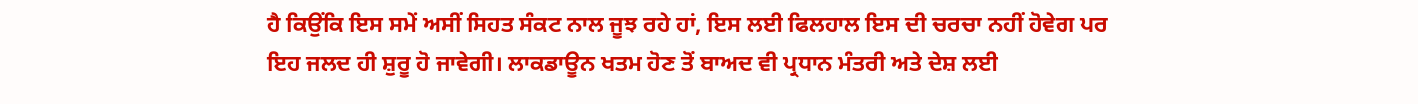ਹੈ ਕਿਉਂਕਿ ਇਸ ਸਮੇਂ ਅਸੀਂ ਸਿਹਤ ਸੰਕਟ ਨਾਲ ਜੂਝ ਰਹੇ ਹਾਂ, ਇਸ ਲਈ ਫਿਲਹਾਲ ਇਸ ਦੀ ਚਰਚਾ ਨਹੀਂ ਹੋਵੇਗ ਪਰ ਇਹ ਜਲਦ ਹੀ ਸ਼ੁਰੂ ਹੋ ਜਾਵੇਗੀ। ਲਾਕਡਾਊਨ ਖਤਮ ਹੋਣ ਤੋਂ ਬਾਅਦ ਵੀ ਪ੍ਰਧਾਨ ਮੰਤਰੀ ਅਤੇ ਦੇਸ਼ ਲਈ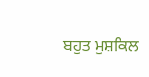ਬਹੁਤ ਮੁਸ਼ਕਿਲ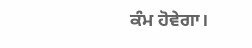ਕੰਮ ਹੋਵੇਗਾ।